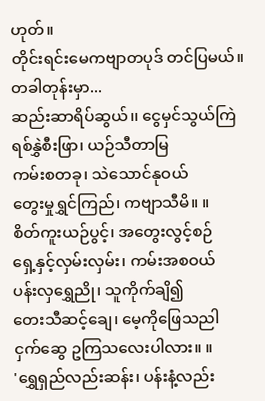ဟုတ်။
တိုင်းရင်းမေကဗျာတပုဒ် တင်ပြမယ်။
တခါတုန်းမှာ...
ဆည်းဆာရိပ်ဆွယ်၊၊ ငွေမှင်သွယ်ကြဲ
ရစ်နွှဲစီးဖြာ၊ ယဉ်သီတာမြ
ကမ်းစတခု၊ သဲသောင်နုဝယ်
တွေးမှုရွှင်ကြည်၊ ကဗျာသီမိ။ ။
စိတ်ကူးယဉ်ပွင့်၊ အတွေးလွင့်စဉ်
ရှေ့နှင့်လှမ်းလှမ်း၊ ကမ်းအစဝယ်
ပန်းလှရွှေညို၊ သူကိုက်ချိ၍
တေးသီဆင့်ချေ၊ မေ့ကိုဖြေသညါ
ငှက်ဆွေ ဥကြသလေးပါလား။ ။
'ရွှေရှည်လည်းဆန်း၊ ပန်းနံ့လည်း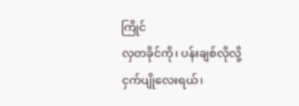ကြိုင်
လှတခိုင်ကို၊ ပန်းချစ်လိုလို့
ငှက်ပျိုလေးရယ်၊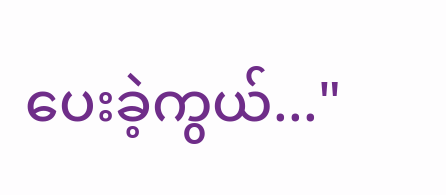ပေးခဲ့ကွယ်..."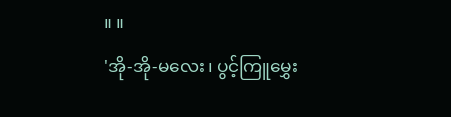။ ။
'အို-အို-မလေး၊ ပွင့်ကြူမွှေး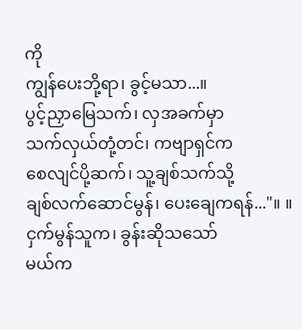ကို
ကျွန်ပေးဘို့ရာ၊ ခွင့်မသာ...။
ပွင့်ညှာမြေသက်၊ လှအခက်မှာ
သက်လှယ်တုံ့တင်၊ ကဗျာရှင်က
စေလျင်ပို့ဆက်၊ သူ့ချစ်သက်သို့
ချစ်လက်ဆောင်မွန်၊ ပေးချေကရန်..."။ ။
ငှက်မွန်သူက၊ ခွန်းဆိုသသော်
မယ်က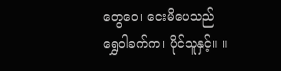တွေဝေ၊ ငေးမိပေသည်
ရွှေဝါခက်က၊ ပိုင်သူနှင့်။ ။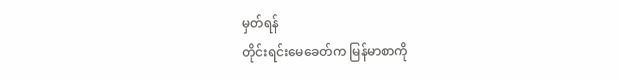မှတ်ရန်
တိုင်းရင်းမေခေတ်က မြန်မာစာကို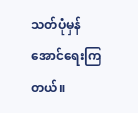သတ်ပုံမှန်အောင်ရေးကြတယ်။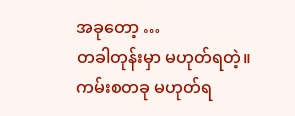အခုတော့ …
တခါတုန်းမှာ မဟုတ်ရတဲ့။
ကမ်းစတခု မဟုတ်ရ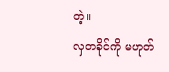တဲ့။
လှတခိုင်ကို မဟုတ်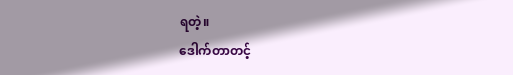ရတဲ့။
ဒေါက်တာတင့်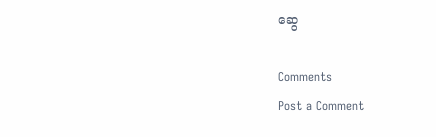ဆွေ

Comments
Post a Comment